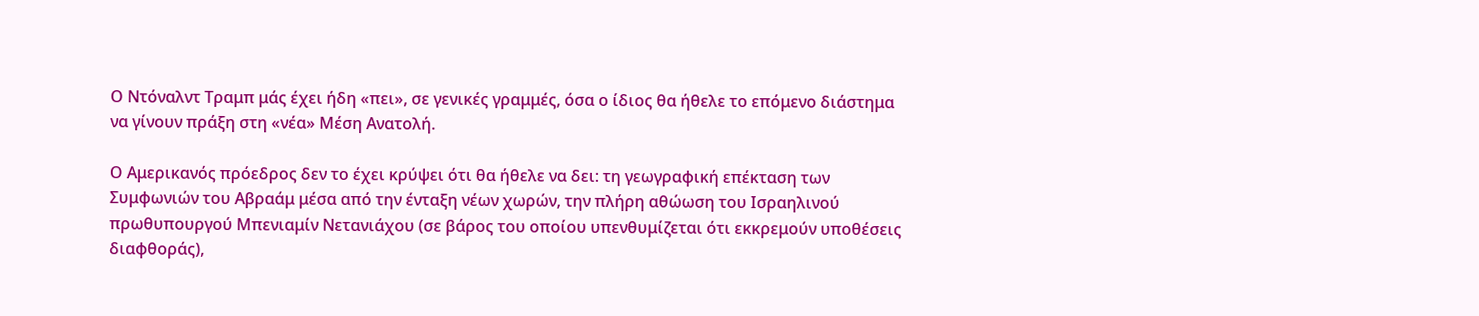Ο Ντόναλντ Τραμπ μάς έχει ήδη «πει», σε γενικές γραμμές, όσα ο ίδιος θα ήθελε το επόμενο διάστημα να γίνουν πράξη στη «νέα» Μέση Ανατολή.

Ο Αμερικανός πρόεδρος δεν το έχει κρύψει ότι θα ήθελε να δει: τη γεωγραφική επέκταση των Συμφωνιών του Αβραάμ μέσα από την ένταξη νέων χωρών, την πλήρη αθώωση του Ισραηλινού πρωθυπουργού Μπενιαμίν Νετανιάχου (σε βάρος του οποίου υπενθυμίζεται ότι εκκρεμούν υποθέσεις διαφθοράς),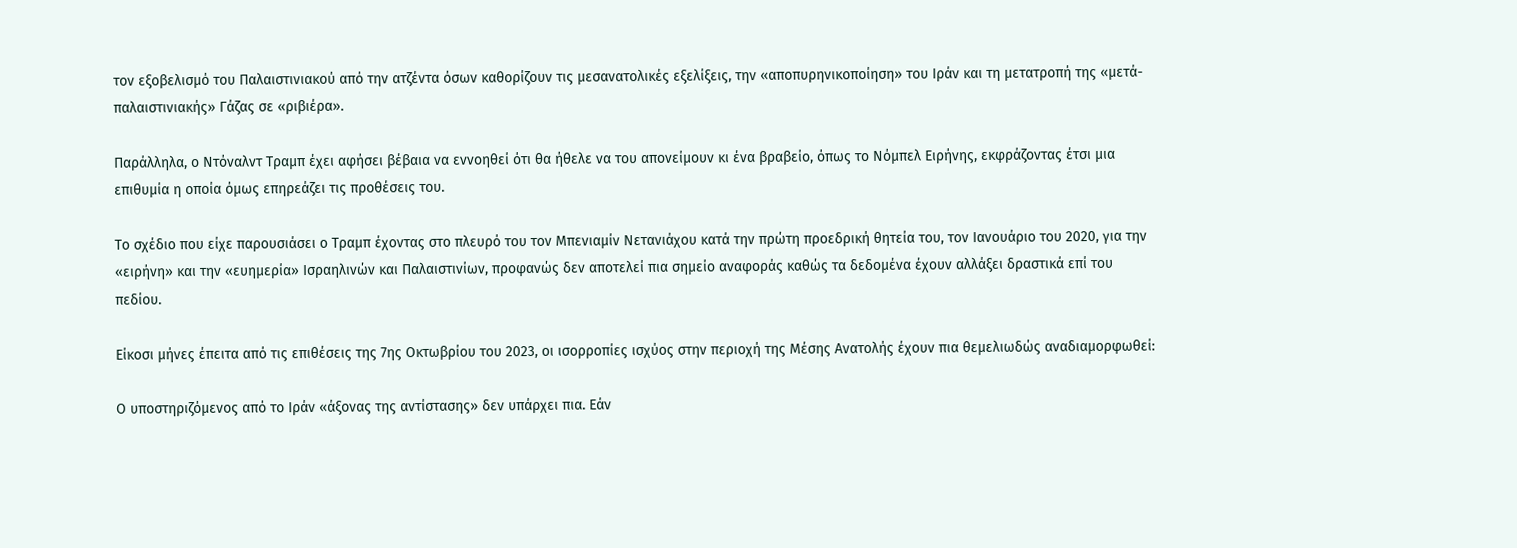τον εξοβελισμό του Παλαιστινιακού από την ατζέντα όσων καθορίζουν τις μεσανατολικές εξελίξεις, την «αποπυρηνικοποίηση» του Ιράν και τη μετατροπή της «μετά-παλαιστινιακής» Γάζας σε «ριβιέρα».

Παράλληλα, ο Ντόναλντ Τραμπ έχει αφήσει βέβαια να εννοηθεί ότι θα ήθελε να του απονείμουν κι ένα βραβείο, όπως το Νόμπελ Ειρήνης, εκφράζοντας έτσι μια επιθυμία η οποία όμως επηρεάζει τις προθέσεις του.

Το σχέδιο που είχε παρουσιάσει ο Τραμπ έχοντας στο πλευρό του τον Μπενιαμίν Νετανιάχου κατά την πρώτη προεδρική θητεία του, τον Ιανουάριο του 2020, για την «ειρήνη» και την «ευημερία» Ισραηλινών και Παλαιστινίων, προφανώς δεν αποτελεί πια σημείο αναφοράς καθώς τα δεδομένα έχουν αλλάξει δραστικά επί του πεδίου.

Είκοσι μήνες έπειτα από τις επιθέσεις της 7ης Οκτωβρίου του 2023, οι ισορροπίες ισχύος στην περιοχή της Μέσης Ανατολής έχουν πια θεμελιωδώς αναδιαμορφωθεί:

Ο υποστηριζόμενος από το Ιράν «άξονας της αντίστασης» δεν υπάρχει πια. Εάν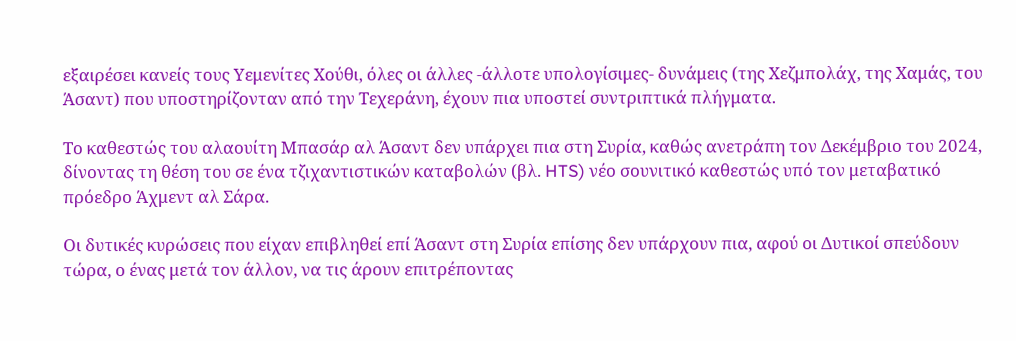εξαιρέσει κανείς τους Υεμενίτες Χούθι, όλες οι άλλες -άλλοτε υπολογίσιμες- δυνάμεις (της Χεζμπολάχ, της Χαμάς, του Άσαντ) που υποστηρίζονταν από την Τεχεράνη, έχουν πια υποστεί συντριπτικά πλήγματα.

Το καθεστώς του αλαουίτη Μπασάρ αλ Άσαντ δεν υπάρχει πια στη Συρία, καθώς ανετράπη τον Δεκέμβριο του 2024, δίνοντας τη θέση του σε ένα τζιχαντιστικών καταβολών (βλ. HTS) νέο σουνιτικό καθεστώς υπό τον μεταβατικό πρόεδρο Άχμεντ αλ Σάρα.

Οι δυτικές κυρώσεις που είχαν επιβληθεί επί Άσαντ στη Συρία επίσης δεν υπάρχουν πια, αφού οι Δυτικοί σπεύδουν τώρα, ο ένας μετά τον άλλον, να τις άρουν επιτρέποντας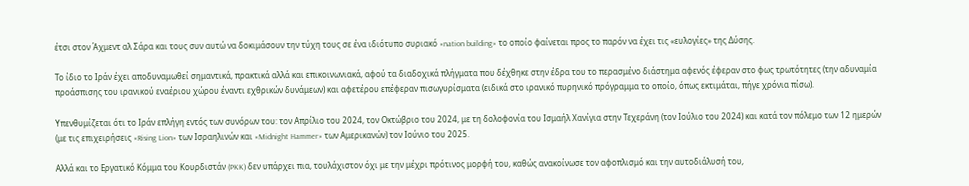έτσι στον Άχμεντ αλ Σάρα και τους συν αυτώ να δοκιμάσουν την τύχη τους σε ένα ιδιότυπο συριακό «nation building» το οποίο φαίνεται προς το παρόν να έχει τις «ευλογίες» της Δύσης.

Το ίδιο το Ιράν έχει αποδυναμωθεί σημαντικά, πρακτικά αλλά και επικοινωνιακά, αφού τα διαδοχικά πλήγματα που δέχθηκε στην έδρα του το περασμένο διάστημα αφενός έφεραν στο φως τρωτότητες (την αδυναμία προάσπισης του ιρανικού εναέριου χώρου έναντι εχθρικών δυνάμεων) και αφετέρου επέφεραν πισωγυρίσματα (ειδικά στο ιρανικό πυρηνικό πρόγραμμα το οποίο, όπως εκτιμάται, πήγε χρόνια πίσω).

Υπενθυμίζεται ότι το Ιράν επλήγη εντός των συνόρων του: τον Απρίλιο του 2024, τον Οκτώβριο του 2024, με τη δολοφονία του Ισμαήλ Χανίγια στην Τεχεράνη (τον Ιούλιο του 2024) και κατά τον πόλεμο των 12 ημερών (με τις επιχειρήσεις «Rising Lion» των Ισραηλινών και «Midnight Hammer» των Αμερικανών) τον Ιούνιο του 2025.

Αλλά και το Εργατικό Κόμμα του Κουρδιστάν (PKK) δεν υπάρχει πια, τουλάχιστον όχι με την μέχρι πρότινος μορφή του, καθώς ανακοίνωσε τον αφοπλισμό και την αυτοδιάλυσή του,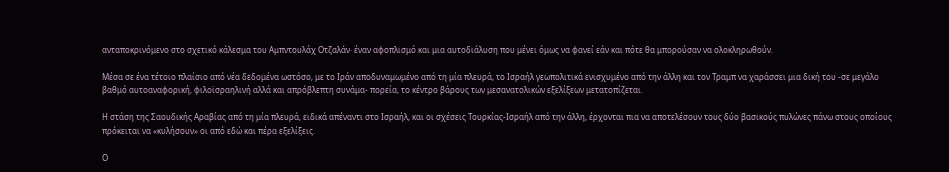ανταποκρινόμενο στο σχετικό κάλεσμα του Αμπντουλάχ Οτζαλάν· έναν αφοπλισμό και μια αυτοδιάλυση που μένει όμως να φανεί εάν και πότε θα μπορούσαν να ολοκληρωθούν.

Μέσα σε ένα τέτοιο πλαίσιο από νέα δεδομένα ωστόσο, με το Ιράν αποδυναμωμένο από τη μία πλευρά, το Ισραήλ γεωπολιτικά ενισχυμένο από την άλλη και τον Τραμπ να χαράσσει μια δική του -σε μεγάλο βαθμό αυτοαναφορική, φιλοϊσραηλινή αλλά και απρόβλεπτη συνάμα- πορεία, το κέντρο βάρους των μεσανατολικών εξελίξεων μετατοπίζεται.

Η στάση της Σαουδικής Αραβίας από τη μία πλευρά, ειδικά απέναντι στο Ισραήλ, και οι σχέσεις Τουρκίας-Ισραήλ από την άλλη, έρχονται πια να αποτελέσουν τους δύο βασικούς πυλώνες πάνω στους οποίους πρόκειται να «κυλήσουν» οι από εδώ και πέρα εξελίξεις.

Ο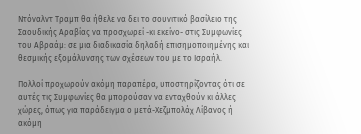Ντόναλντ Τραμπ θα ήθελε να δει το σουνιτικό βασίλειο της Σαουδικής Αραβίας να προσχωρεί -κι εκείνο- στις Συμφωνίες του Αβραάμ: σε μια διαδικασία δηλαδή επισημοποιημένης και θεσμικής εξομάλυνσης των σχέσεων του με το Ισραήλ.

Πολλοί προχωρούν ακόμη παραπέρα, υποστηρίζοντας ότι σε αυτές τις Συμφωνίες θα μπορούσαν να ενταχθούν κι άλλες χώρες, όπως για παράδειγμα ο μετά-Χεζμπολάχ Λίβανος ή ακόμη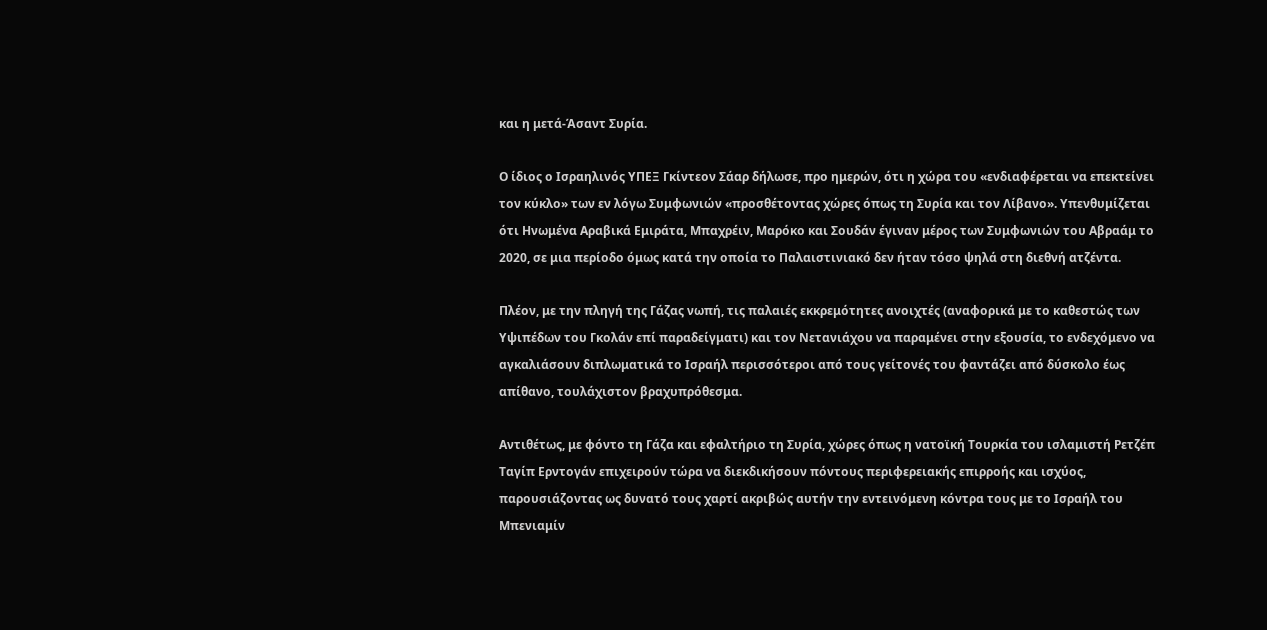και η μετά-Άσαντ Συρία.

Ο ίδιος ο Ισραηλινός ΥΠΕΞ Γκίντεον Σάαρ δήλωσε, προ ημερών, ότι η χώρα του «ενδιαφέρεται να επεκτείνει τον κύκλο» των εν λόγω Συμφωνιών «προσθέτοντας χώρες όπως τη Συρία και τον Λίβανο». Υπενθυμίζεται ότι Ηνωμένα Αραβικά Εμιράτα, Μπαχρέιν, Μαρόκο και Σουδάν έγιναν μέρος των Συμφωνιών του Αβραάμ το 2020, σε μια περίοδο όμως κατά την οποία το Παλαιστινιακό δεν ήταν τόσο ψηλά στη διεθνή ατζέντα.

Πλέον, με την πληγή της Γάζας νωπή, τις παλαιές εκκρεμότητες ανοιχτές (αναφορικά με το καθεστώς των Υψιπέδων του Γκολάν επί παραδείγματι) και τον Νετανιάχου να παραμένει στην εξουσία, το ενδεχόμενο να αγκαλιάσουν διπλωματικά το Ισραήλ περισσότεροι από τους γείτονές του φαντάζει από δύσκολο έως απίθανο, τουλάχιστον βραχυπρόθεσμα.

Αντιθέτως, με φόντο τη Γάζα και εφαλτήριο τη Συρία, χώρες όπως η νατοϊκή Τουρκία του ισλαμιστή Ρετζέπ Ταγίπ Ερντογάν επιχειρούν τώρα να διεκδικήσουν πόντους περιφερειακής επιρροής και ισχύος, παρουσιάζοντας ως δυνατό τους χαρτί ακριβώς αυτήν την εντεινόμενη κόντρα τους με το Ισραήλ του Μπενιαμίν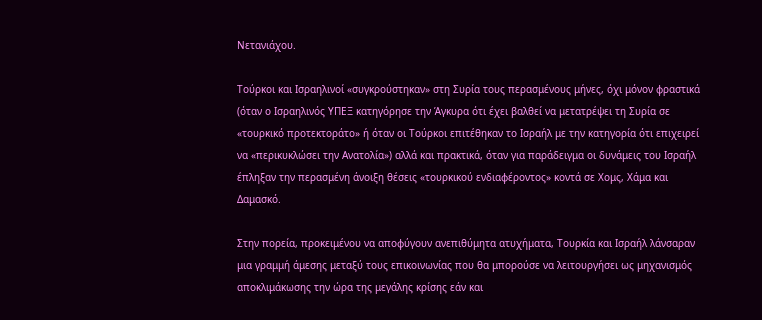Νετανιάχου.

Τούρκοι και Ισραηλινοί «συγκρούστηκαν» στη Συρία τους περασμένους μήνες, όχι μόνον φραστικά (όταν ο Ισραηλινός ΥΠΕΞ κατηγόρησε την Άγκυρα ότι έχει βαλθεί να μετατρέψει τη Συρία σε «τουρκικό προτεκτοράτο» ή όταν οι Τούρκοι επιτέθηκαν το Ισραήλ με την κατηγορία ότι επιχειρεί να «περικυκλώσει την Ανατολία») αλλά και πρακτικά, όταν για παράδειγμα οι δυνάμεις του Ισραήλ έπληξαν την περασμένη άνοιξη θέσεις «τουρκικού ενδιαφέροντος» κοντά σε Χομς, Χάμα και Δαμασκό.

Στην πορεία, προκειμένου να αποφύγουν ανεπιθύμητα ατυχήματα, Τουρκία και Ισραήλ λάνσαραν μια γραμμή άμεσης μεταξύ τους επικοινωνίας που θα μπορούσε να λειτουργήσει ως μηχανισμός αποκλιμάκωσης την ώρα της μεγάλης κρίσης εάν και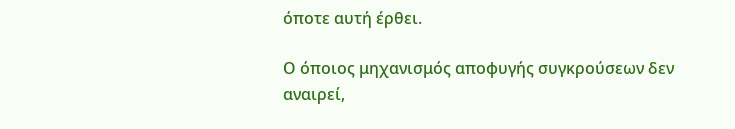όποτε αυτή έρθει.

Ο όποιος μηχανισμός αποφυγής συγκρούσεων δεν αναιρεί,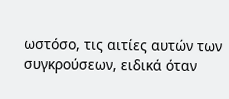ωστόσο, τις αιτίες αυτών των συγκρούσεων, ειδικά όταν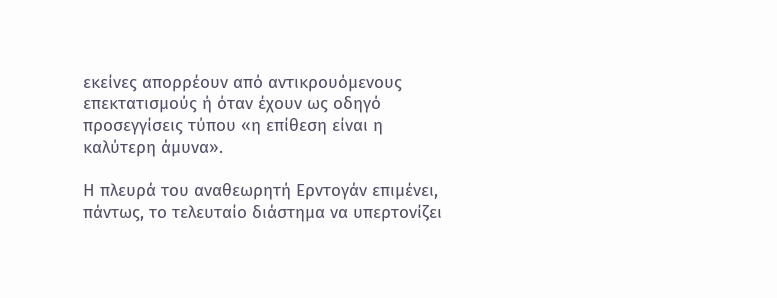εκείνες απορρέουν από αντικρουόμενους επεκτατισμούς ή όταν έχουν ως οδηγό προσεγγίσεις τύπου «η επίθεση είναι η καλύτερη άμυνα».

Η πλευρά του αναθεωρητή Ερντογάν επιμένει, πάντως, το τελευταίο διάστημα να υπερτονίζει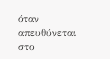όταν απευθύνεται στο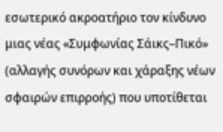εσωτερικό ακροατήριο τον κίνδυνο μιας νέας «Συμφωνίας Σάικς–Πικό» (αλλαγής συνόρων και χάραξης νέων σφαιρών επιρροής) που υποτίθεται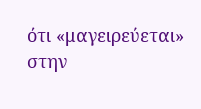ότι «μαγειρεύεται» στην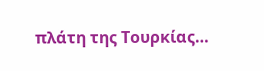πλάτη της Τουρκίας…